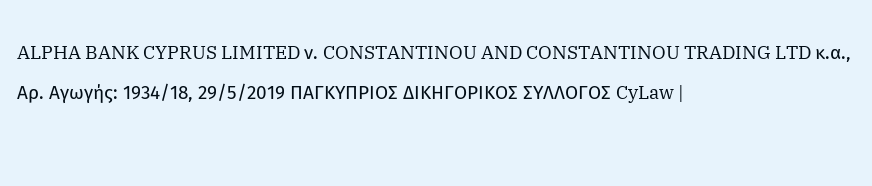ALPHA BANK CYPRUS LIMITED ν. CONSTANTINOU AND CONSTANTINOU TRADING LTD κ.α., Αρ. Αγωγής: 1934/18, 29/5/2019 ΠΑΓΚΥΠΡΙΟΣ ΔΙΚΗΓΟΡΙΚΟΣ ΣΥΛΛΟΓΟΣ CyLaw |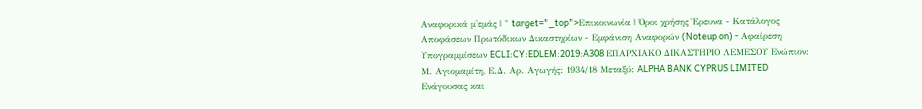Αναφορικά μ'εμάς | " target="_top">Επικοινωνία | Όροι χρήσης Έρευνα - Κατάλογος Αποφάσεων Πρωτόδικων Δικαστηρίων - Εμφάνιση Αναφορών (Noteup on) - Αφαίρεση Υπογραμμίσεων ECLI:CY:EDLEM:2019:A308 ΕΠΑΡΧΙΑΚΟ ΔΙΚΑΣΤΗΡΙΟ ΛΕΜΕΣΟΥ Ενώπιον: Μ. Αγιομαμίτη, Ε.Δ. Αρ. Αγωγής: 1934/18 Μεταξύ: ALPHA BANK CYPRUS LIMITED Ενάγουσας και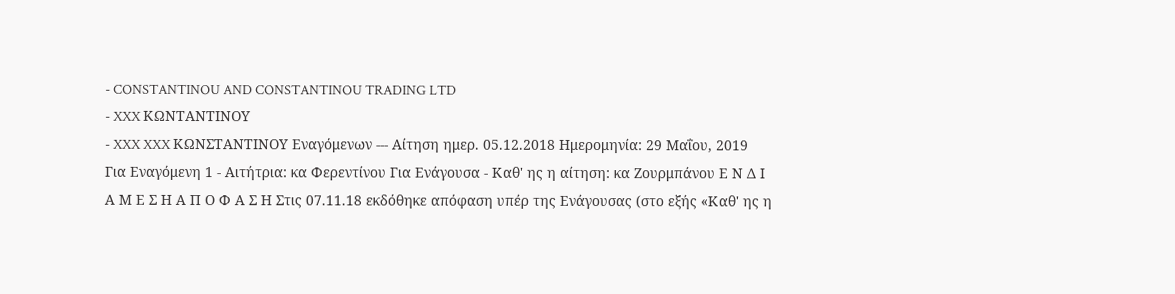- CONSTANTINOU AND CONSTANTINOU TRADING LTD
- XXX ΚΩΝΤΑΝΤΙΝΟΥ
- XXX XXX ΚΩΝΣΤΑΝΤΙΝΟΥ Εναγόμενων --- Αίτηση ημερ. 05.12.2018 Ημερομηνία: 29 Μαΐου, 2019 Για Εναγόμενη 1 - Αιτήτρια: κα Φερεντίνου Για Ενάγουσα - Καθ' ης η αίτηση: κα Ζουρμπάνου Ε Ν Δ Ι Α Μ Ε Σ Η Α Π Ο Φ Α Σ Η Στις 07.11.18 εκδόθηκε απόφαση υπέρ της Ενάγουσας (στο εξής «Καθ' ης η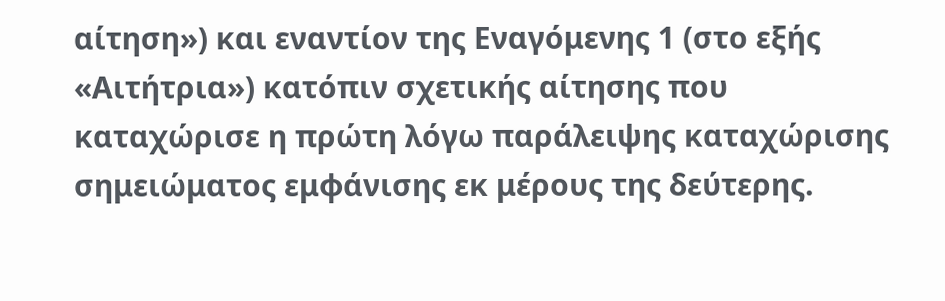αίτηση») και εναντίον της Εναγόμενης 1 (στο εξής «Αιτήτρια») κατόπιν σχετικής αίτησης που καταχώρισε η πρώτη λόγω παράλειψης καταχώρισης σημειώματος εμφάνισης εκ μέρους της δεύτερης.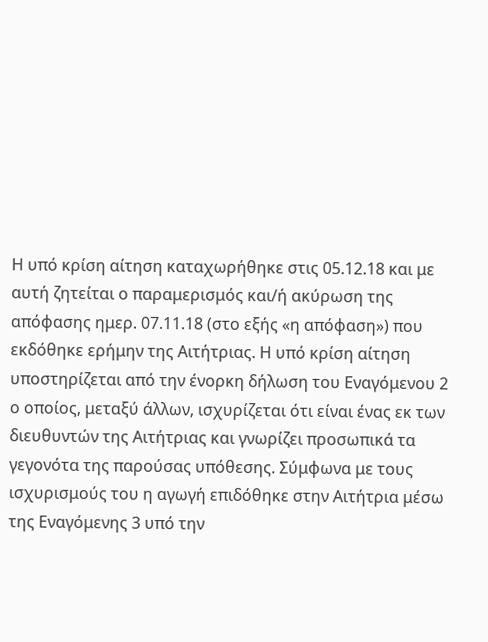Η υπό κρίση αίτηση καταχωρήθηκε στις 05.12.18 και με αυτή ζητείται ο παραμερισμός και/ή ακύρωση της απόφασης ημερ. 07.11.18 (στο εξής «η απόφαση») που εκδόθηκε ερήμην της Αιτήτριας. Η υπό κρίση αίτηση υποστηρίζεται από την ένορκη δήλωση του Εναγόμενου 2 ο οποίος, μεταξύ άλλων, ισχυρίζεται ότι είναι ένας εκ των διευθυντών της Αιτήτριας και γνωρίζει προσωπικά τα γεγονότα της παρούσας υπόθεσης. Σύμφωνα με τους ισχυρισμούς του η αγωγή επιδόθηκε στην Αιτήτρια μέσω της Εναγόμενης 3 υπό την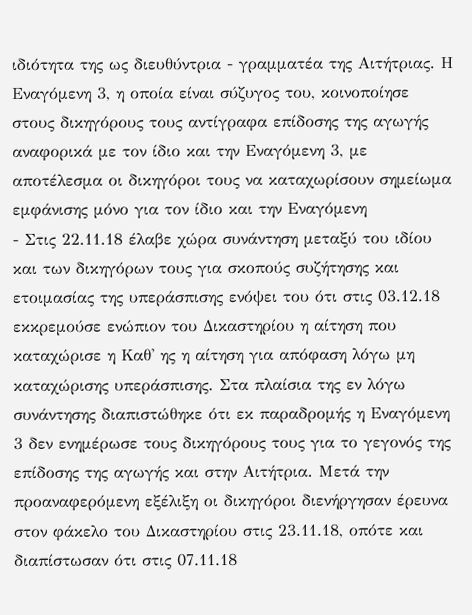ιδιότητα της ως διευθύντρια - γραμματέα της Αιτήτριας. Η Εναγόμενη 3, η οποία είναι σύζυγος του, κοινοποίησε στους δικηγόρους τους αντίγραφα επίδοσης της αγωγής αναφορικά με τον ίδιο και την Εναγόμενη 3, με αποτέλεσμα οι δικηγόροι τους να καταχωρίσουν σημείωμα εμφάνισης μόνο για τον ίδιο και την Εναγόμενη
- Στις 22.11.18 έλαβε χώρα συνάντηση μεταξύ του ιδίου και των δικηγόρων τους για σκοπούς συζήτησης και ετοιμασίας της υπεράσπισης ενόψει του ότι στις 03.12.18 εκκρεμούσε ενώπιον του Δικαστηρίου η αίτηση που καταχώρισε η Καθ' ης η αίτηση για απόφαση λόγω μη καταχώρισης υπεράσπισης. Στα πλαίσια της εν λόγω συνάντησης διαπιστώθηκε ότι εκ παραδρομής η Εναγόμενη 3 δεν ενημέρωσε τους δικηγόρους τους για το γεγονός της επίδοσης της αγωγής και στην Αιτήτρια. Μετά την προαναφερόμενη εξέλιξη οι δικηγόροι διενήργησαν έρευνα στον φάκελο του Δικαστηρίου στις 23.11.18, οπότε και διαπίστωσαν ότι στις 07.11.18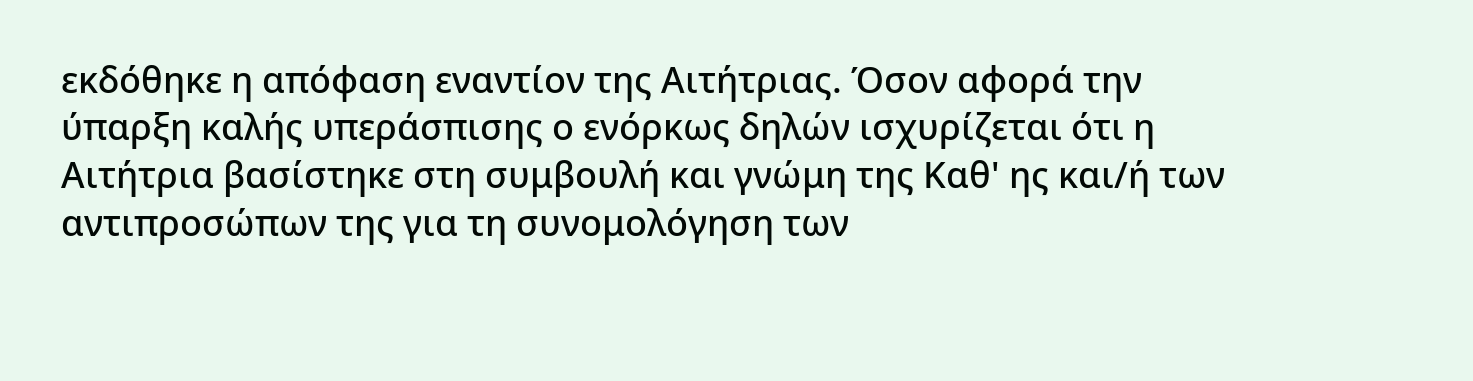εκδόθηκε η απόφαση εναντίον της Αιτήτριας. Όσον αφορά την ύπαρξη καλής υπεράσπισης ο ενόρκως δηλών ισχυρίζεται ότι η Αιτήτρια βασίστηκε στη συμβουλή και γνώμη της Καθ' ης και/ή των αντιπροσώπων της για τη συνομολόγηση των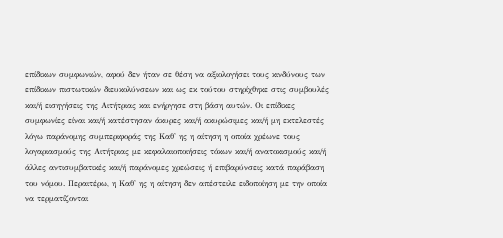επίδικων συμφωνιών, αφού δεν ήταν σε θέση να αξιολογήσει τους κινδύνους των επίδικων πιστωτικών διευκολύνσεων και ως εκ τούτου στηρίχθηκε στις συμβουλές και/ή εισηγήσεις της Αιτήτριας και ενήργησε στη βάση αυτών. Οι επίδικες συμφωνίες είναι και/ή κατέστησαν άκυρες και/ή ακυρώσιμες και/ή μη εκτελεστές λόγω παράνομης συμπεριφοράς της Καθ' ης η αίτηση η οποία χρέωνε τους λογαριασμούς της Αιτήτριας με κεφαλαιοποιήσεις τόκων και/ή ανατοκισμούς και/ή άλλες αντισυμβατικές και/ή παράνομες χρεώσεις ή επιβαρύνσεις κατά παράβαση του νόμου. Περαιτέρω, η Καθ' ης η αίτηση δεν απέστειλε ειδοποίηση με την οποία να τερματίζονται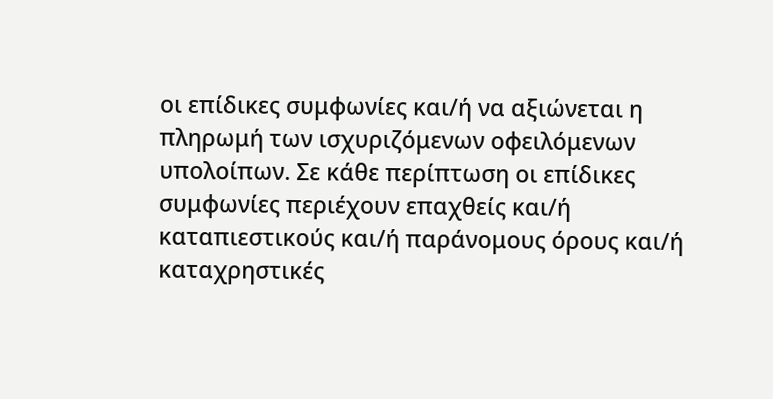οι επίδικες συμφωνίες και/ή να αξιώνεται η πληρωμή των ισχυριζόμενων οφειλόμενων υπολοίπων. Σε κάθε περίπτωση οι επίδικες συμφωνίες περιέχουν επαχθείς και/ή καταπιεστικούς και/ή παράνομους όρους και/ή καταχρηστικές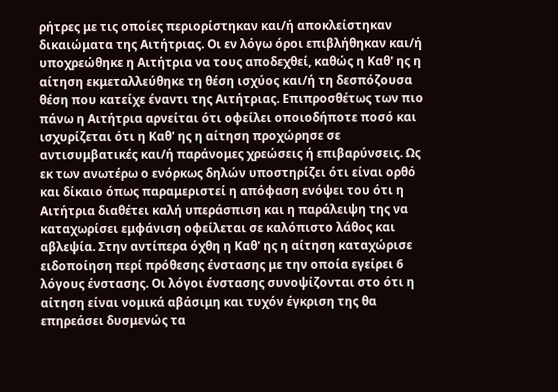ρήτρες με τις οποίες περιορίστηκαν και/ή αποκλείστηκαν δικαιώματα της Αιτήτριας. Οι εν λόγω όροι επιβλήθηκαν και/ή υποχρεώθηκε η Αιτήτρια να τους αποδεχθεί, καθώς η Καθ' ης η αίτηση εκμεταλλεύθηκε τη θέση ισχύος και/ή τη δεσπόζουσα θέση που κατείχε έναντι της Αιτήτριας. Επιπροσθέτως των πιο πάνω η Αιτήτρια αρνείται ότι οφείλει οποιοδήποτε ποσό και ισχυρίζεται ότι η Καθ' ης η αίτηση προχώρησε σε αντισυμβατικές και/ή παράνομες χρεώσεις ή επιβαρύνσεις. Ως εκ των ανωτέρω ο ενόρκως δηλών υποστηρίζει ότι είναι ορθό και δίκαιο όπως παραμεριστεί η απόφαση ενόψει του ότι η Αιτήτρια διαθέτει καλή υπεράσπιση και η παράλειψη της να καταχωρίσει εμφάνιση οφείλεται σε καλόπιστο λάθος και αβλεψία. Στην αντίπερα όχθη η Καθ' ης η αίτηση καταχώρισε ειδοποίηση περί πρόθεσης ένστασης με την οποία εγείρει 6 λόγους ένστασης. Οι λόγοι ένστασης συνοψίζονται στο ότι η αίτηση είναι νομικά αβάσιμη και τυχόν έγκριση της θα επηρεάσει δυσμενώς τα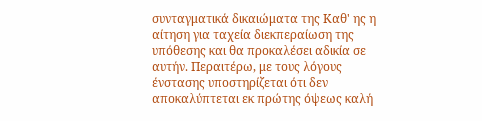συνταγματικά δικαιώματα της Καθ' ης η αίτηση για ταχεία διεκπεραίωση της υπόθεσης και θα προκαλέσει αδικία σε αυτήν. Περαιτέρω, με τους λόγους ένστασης υποστηρίζεται ότι δεν αποκαλύπτεται εκ πρώτης όψεως καλή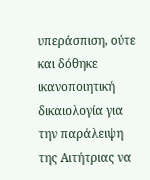υπεράσπιση, ούτε και δόθηκε ικανοποιητική δικαιολογία για την παράλειψη της Αιτήτριας να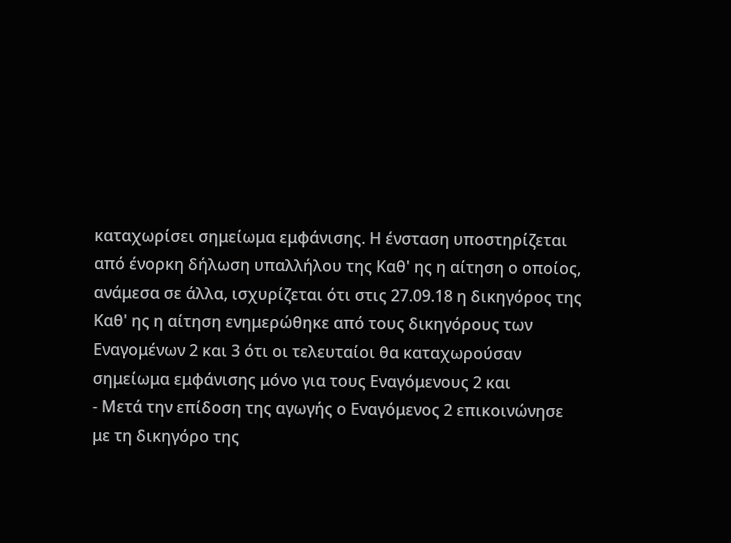καταχωρίσει σημείωμα εμφάνισης. Η ένσταση υποστηρίζεται από ένορκη δήλωση υπαλλήλου της Καθ' ης η αίτηση ο οποίος, ανάμεσα σε άλλα, ισχυρίζεται ότι στις 27.09.18 η δικηγόρος της Καθ' ης η αίτηση ενημερώθηκε από τους δικηγόρους των Εναγομένων 2 και 3 ότι οι τελευταίοι θα καταχωρούσαν σημείωμα εμφάνισης μόνο για τους Εναγόμενους 2 και
- Μετά την επίδοση της αγωγής ο Εναγόμενος 2 επικοινώνησε με τη δικηγόρο της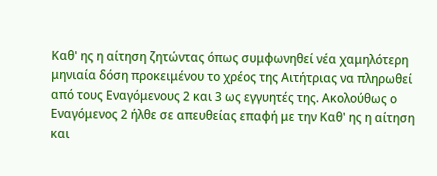Καθ' ης η αίτηση ζητώντας όπως συμφωνηθεί νέα χαμηλότερη μηνιαία δόση προκειμένου το χρέος της Αιτήτριας να πληρωθεί από τους Εναγόμενους 2 και 3 ως εγγυητές της. Ακολούθως ο Εναγόμενος 2 ήλθε σε απευθείας επαφή με την Καθ' ης η αίτηση και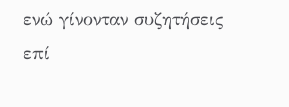ενώ γίνονταν συζητήσεις επί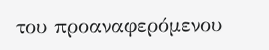του προαναφερόμενου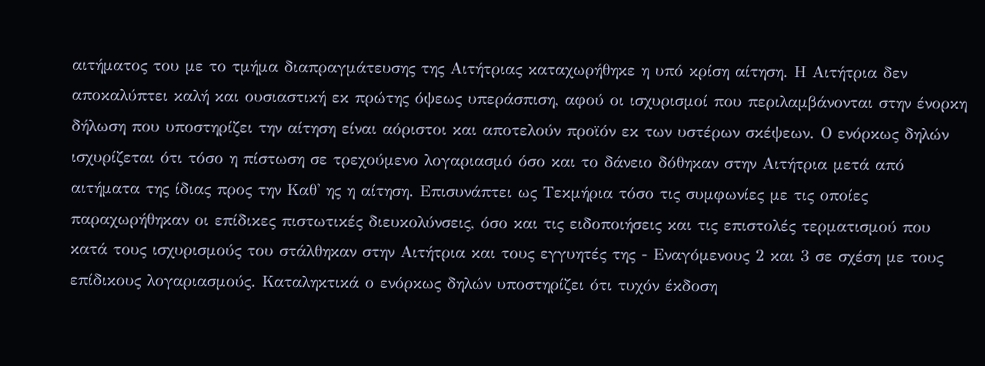αιτήματος του με το τμήμα διαπραγμάτευσης της Αιτήτριας καταχωρήθηκε η υπό κρίση αίτηση. Η Αιτήτρια δεν αποκαλύπτει καλή και ουσιαστική εκ πρώτης όψεως υπεράσπιση, αφού οι ισχυρισμοί που περιλαμβάνονται στην ένορκη δήλωση που υποστηρίζει την αίτηση είναι αόριστοι και αποτελούν προϊόν εκ των υστέρων σκέψεων. Ο ενόρκως δηλών ισχυρίζεται ότι τόσο η πίστωση σε τρεχούμενο λογαριασμό όσο και το δάνειο δόθηκαν στην Αιτήτρια μετά από αιτήματα της ίδιας προς την Καθ' ης η αίτηση. Επισυνάπτει ως Τεκμήρια τόσο τις συμφωνίες με τις οποίες παραχωρήθηκαν οι επίδικες πιστωτικές διευκολύνσεις, όσο και τις ειδοποιήσεις και τις επιστολές τερματισμού που κατά τους ισχυρισμούς του στάλθηκαν στην Αιτήτρια και τους εγγυητές της - Εναγόμενους 2 και 3 σε σχέση με τους επίδικους λογαριασμούς. Καταληκτικά ο ενόρκως δηλών υποστηρίζει ότι τυχόν έκδοση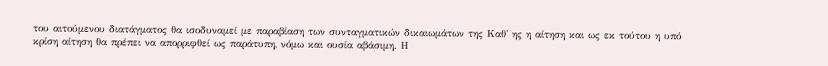του αιτούμενου διατάγματος θα ισοδυναμεί με παραβίαση των συνταγματικών δικαιωμάτων της Καθ' ης η αίτηση και ως εκ τούτου η υπό κρίση αίτηση θα πρέπει να απορριφθεί ως παράτυπη, νόμω και ουσία αβάσιμη. Η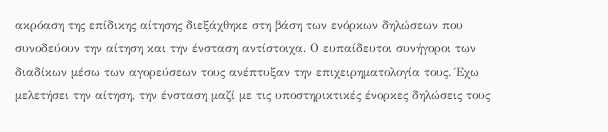ακρόαση της επίδικης αίτησης διεξάχθηκε στη βάση των ενόρκων δηλώσεων που συνοδεύουν την αίτηση και την ένσταση αντίστοιχα. Ο ευπαίδευτοι συνήγοροι των διαδίκων μέσω των αγορεύσεων τους ανέπτυξαν την επιχειρηματολογία τους. Έχω μελετήσει την αίτηση, την ένσταση μαζί με τις υποστηρικτικές ένορκες δηλώσεις τους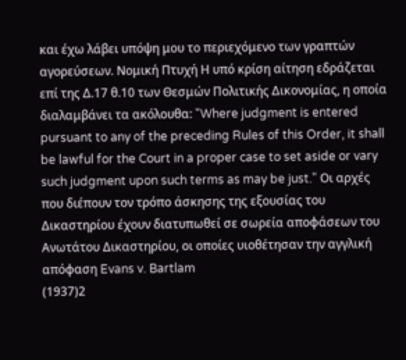και έχω λάβει υπόψη μου το περιεχόμενο των γραπτών αγορεύσεων. Νομική Πτυχή Η υπό κρίση αίτηση εδράζεται επί της Δ.17 θ.10 των Θεσμών Πολιτικής Δικονομίας, η οποία διαλαμβάνει τα ακόλουθα: "Where judgment is entered pursuant to any of the preceding Rules of this Order, it shall be lawful for the Court in a proper case to set aside or vary such judgment upon such terms as may be just." Οι αρχές που διέπουν τον τρόπο άσκησης της εξουσίας του Δικαστηρίου έχουν διατυπωθεί σε σωρεία αποφάσεων του Ανωτάτου Δικαστηρίου, οι οποίες υιοθέτησαν την αγγλική απόφαση Evans v. Bartlam
(1937)2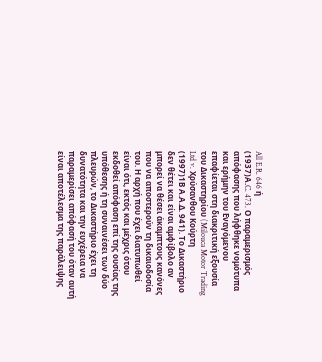All E.R. 646 ή
(1937)Α.C. 473. Ο παραμερισμός απόφασης που λήφθηκε νομότυπα και ερήμην του Εναγόμενου επαφίεται στη διακριτική εξουσία του Δικαστηρίου (Milouca Motor Trading Ltd v. Χρύσανθου Κούρτη
(1997)1Β Α.Α.Δ. 941). Το Δικαστήριο δεν θέτει και είναι αμφίβολο αν μπορεί να θέσει άκαμπτους κανόνες που να αποστερούν τη δικαιοδοσία του. Η αρχή που έχει διατυπωθεί είναι ότι, εκτός και μέχρις ότου εκδοθεί απόφαση επί της ουσίας της υπόθεσης ή τη συναινέσει των δύο πλευρών, το Δικαστήριο έχει τη δυνατότητα και την ευχέρεια να παραμερίσει απόφασή του όταν αυτή είναι αποτέλεσμα της παράλειψης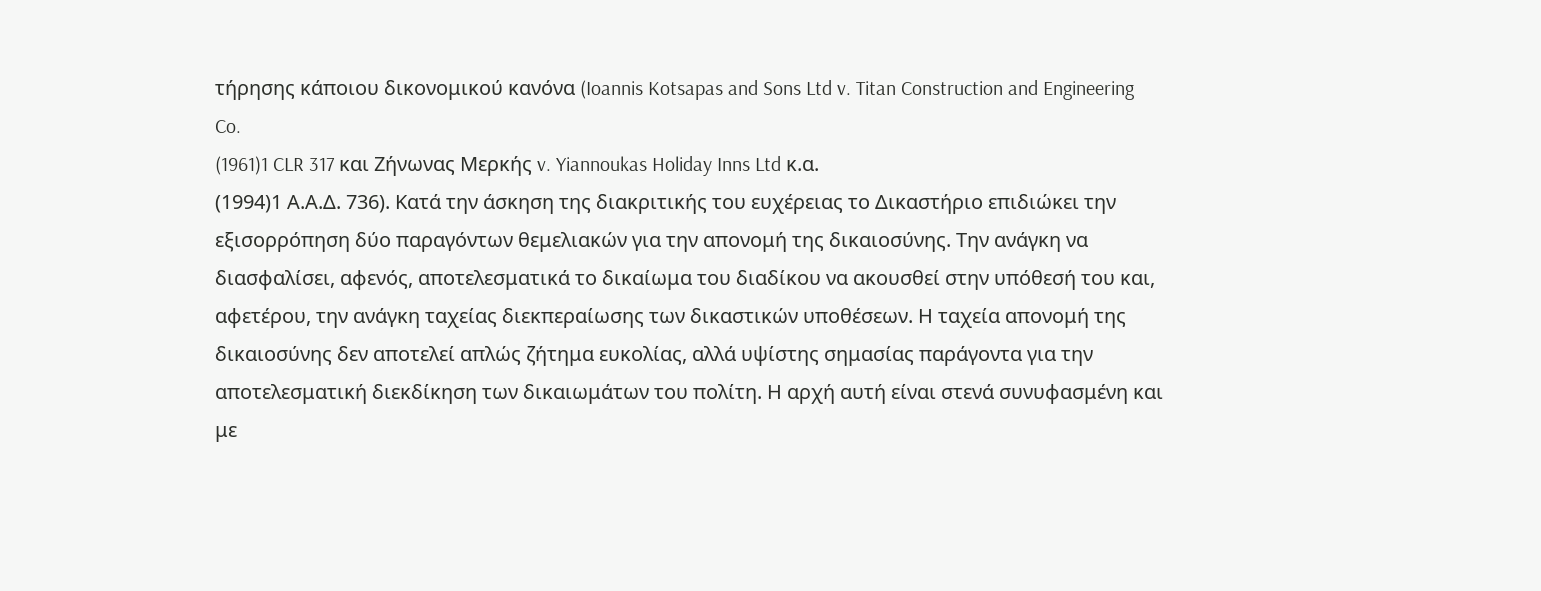τήρησης κάποιου δικονομικού κανόνα (Ioannis Kotsapas and Sons Ltd v. Titan Construction and Engineering Co.
(1961)1 CLR 317 και Ζήνωνας Μερκής v. Yiannoukas Holiday Inns Ltd κ.α.
(1994)1 Α.Α.Δ. 736). Κατά την άσκηση της διακριτικής του ευχέρειας το Δικαστήριο επιδιώκει την εξισορρόπηση δύο παραγόντων θεμελιακών για την απονομή της δικαιοσύνης. Την ανάγκη να διασφαλίσει, αφενός, αποτελεσματικά το δικαίωμα του διαδίκου να ακουσθεί στην υπόθεσή του και, αφετέρου, την ανάγκη ταχείας διεκπεραίωσης των δικαστικών υποθέσεων. Η ταχεία απονομή της δικαιοσύνης δεν αποτελεί απλώς ζήτημα ευκολίας, αλλά υψίστης σημασίας παράγοντα για την αποτελεσματική διεκδίκηση των δικαιωμάτων του πολίτη. Η αρχή αυτή είναι στενά συνυφασμένη και με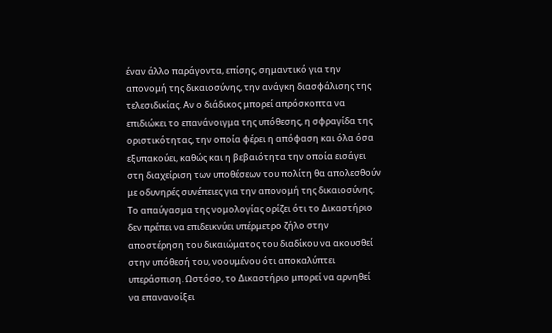έναν άλλο παράγοντα, επίσης, σημαντικό για την απονομή της δικαιοσύνης, την ανάγκη διασφάλισης της τελεσιδικίας. Αν ο διάδικος μπορεί απρόσκοπτα να επιδιώκει το επανάνοιγμα της υπόθεσης, η σφραγίδα της οριστικότητας, την οποία φέρει η απόφαση και όλα όσα εξυπακούει, καθώς και η βεβαιότητα την οποία εισάγει στη διαχείριση των υποθέσεων του πολίτη θα απολεσθούν με οδυνηρές συνέπειες για την απονομή της δικαιοσύνης. Το απαύγασμα της νομολογίας ορίζει ότι το Δικαστήριο δεν πρέπει να επιδεικνύει υπέρμετρο ζήλο στην αποστέρηση του δικαιώματος του διαδίκου να ακουσθεί στην υπόθεσή του, νοουμένου ότι αποκαλύπτει υπεράσπιση. Ωστόσο, το Δικαστήριο μπορεί να αρνηθεί να επανανοίξει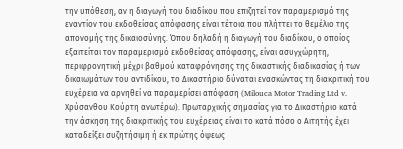την υπόθεση, αν η διαγωγή του διαδίκου που επιζητεί τον παραμερισμό της εναντίον του εκδοθείσας απόφασης είναι τέτοια που πλήττει το θεμέλιο της απονομής της δικαιοσύνης. Όπου δηλαδή η διαγωγή του διαδίκου, ο οποίος εξαιτείται τον παραμερισμό εκδοθείσας απόφασης, είναι ασυγχώρητη, περιφρονητική μέχρι βαθμού καταφρόνησης της δικαστικής διαδικασίας ή των δικαιωμάτων του αντιδίκου, το Δικαστήριο δύναται ενασκώντας τη διακριτική του ευχέρεια να αρνηθεί να παραμερίσει απόφαση (Milouca Motor Trading Ltd v. Χρύσανθου Κούρτη ανωτέρω). Πρωταρχικής σημασίας για το Δικαστήριο κατά την άσκηση της διακριτικής του ευχέρειας είναι το κατά πόσο ο Αιτητής έχει καταδείξει συζητήσιμη ή εκ πρώτης όψεως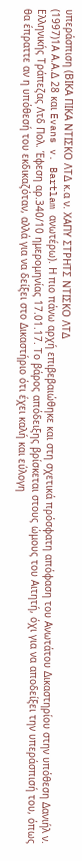υπεράσπιση (ΒΙΚΑ ΠΙΚΑ ΝΤΙΣΚΟ ΛΤΔ κ.α ν. ΧΑΠΥ ΣΤΡΗΤΣ ΝΤΙΣΚΟ ΛΤΔ
(1997)1Α Α.Α.Δ 28 και Evans v. Bartlam ανωτέρω). Η πιο πάνω αρχή επιβεβαιώθηκε και στη σχετικά πρόσφατη απόφαση του Ανωτάτου Δικαστηρίου στην υπόθεση Δανιήλ ν. Ελληνικής Τράπεζας Λτδ Πολ. Έφεση αρ.340/10 ημερομηνίας 17.01.17. Το βάρος απόδειξης βρίσκεται στους ώμους του Αιτητή, όχι για να αποδείξει την υπεράσπισή του, όπως θα έπραττε αν η υπόθεσή του εκδικαζόταν, αλλά για να δείξει στο Δικαστήριο ότι έχει καλή και εύλογη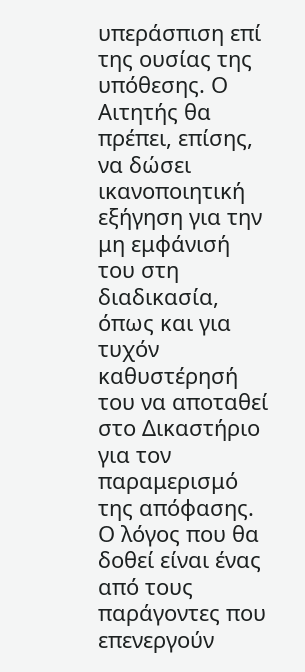υπεράσπιση επί της ουσίας της υπόθεσης. Ο Αιτητής θα πρέπει, επίσης, να δώσει ικανοποιητική εξήγηση για την μη εμφάνισή του στη διαδικασία, όπως και για τυχόν καθυστέρησή του να αποταθεί στο Δικαστήριο για τον παραμερισμό της απόφασης. Ο λόγος που θα δοθεί είναι ένας από τους παράγοντες που επενεργούν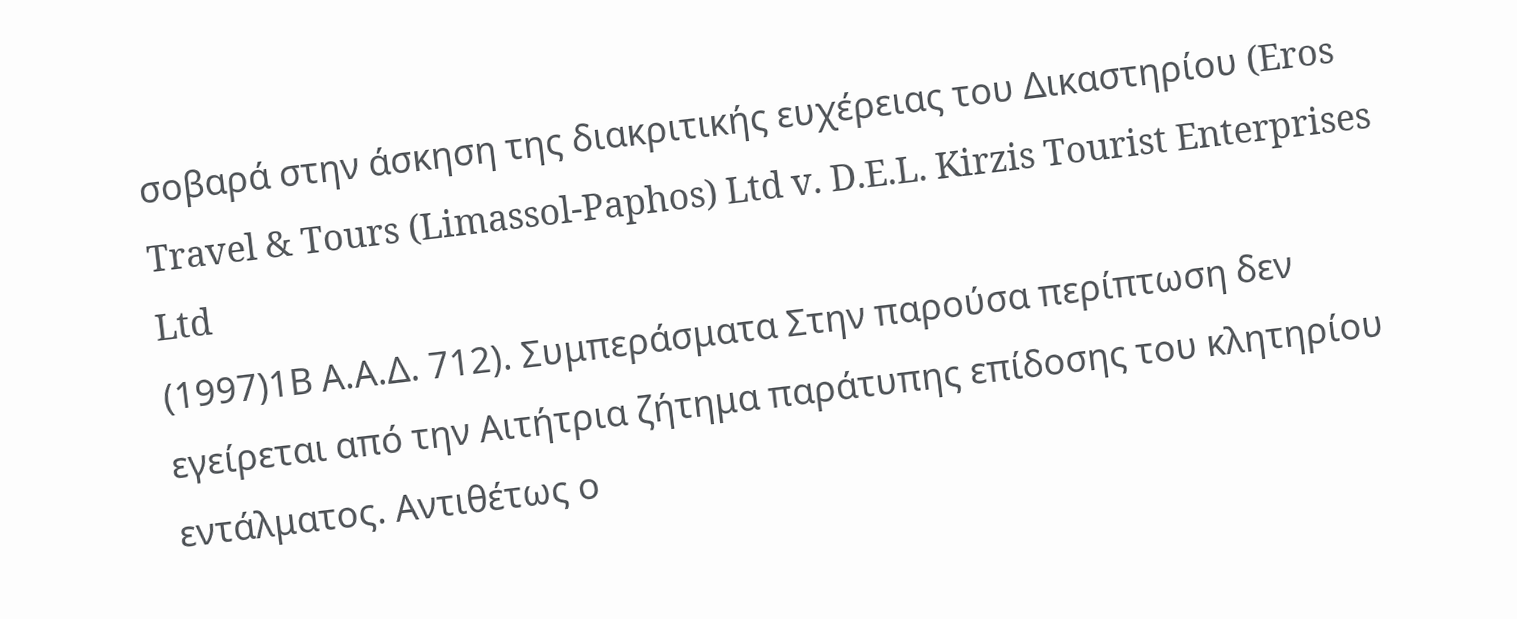σοβαρά στην άσκηση της διακριτικής ευχέρειας του Δικαστηρίου (Eros Travel & Tours (Limassol-Paphos) Ltd v. D.E.L. Kirzis Tourist Enterprises Ltd
(1997)1Β Α.Α.Δ. 712). Συμπεράσματα Στην παρούσα περίπτωση δεν εγείρεται από την Αιτήτρια ζήτημα παράτυπης επίδοσης του κλητηρίου εντάλματος. Αντιθέτως ο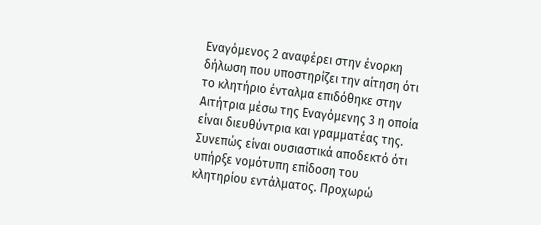Εναγόμενος 2 αναφέρει στην ένορκη δήλωση που υποστηρίζει την αίτηση ότι το κλητήριο ένταλμα επιδόθηκε στην Αιτήτρια μέσω της Εναγόμενης 3 η οποία είναι διευθύντρια και γραμματέας της. Συνεπώς είναι ουσιαστικά αποδεκτό ότι υπήρξε νομότυπη επίδοση του κλητηρίου εντάλματος. Προχωρώ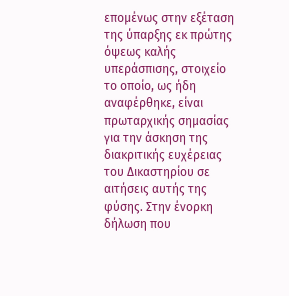επομένως στην εξέταση της ύπαρξης εκ πρώτης όψεως καλής υπεράσπισης, στοιχείο το οποίο, ως ήδη αναφέρθηκε, είναι πρωταρχικής σημασίας για την άσκηση της διακριτικής ευχέρειας του Δικαστηρίου σε αιτήσεις αυτής της φύσης. Στην ένορκη δήλωση που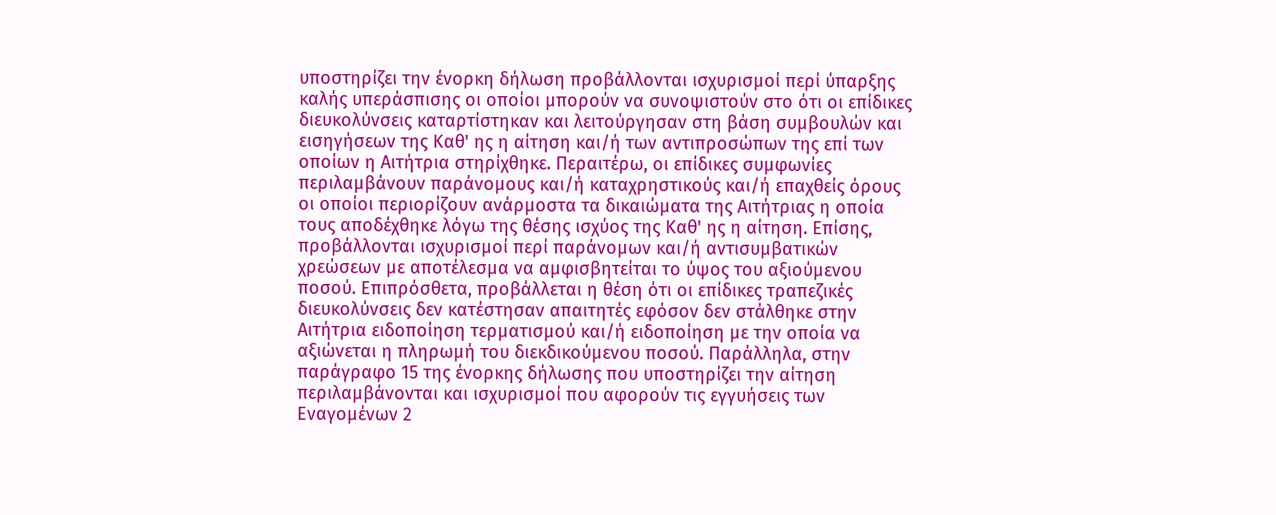υποστηρίζει την ένορκη δήλωση προβάλλονται ισχυρισμοί περί ύπαρξης καλής υπεράσπισης οι οποίοι μπορούν να συνοψιστούν στο ότι οι επίδικες διευκολύνσεις καταρτίστηκαν και λειτούργησαν στη βάση συμβουλών και εισηγήσεων της Καθ' ης η αίτηση και/ή των αντιπροσώπων της επί των οποίων η Αιτήτρια στηρίχθηκε. Περαιτέρω, οι επίδικες συμφωνίες περιλαμβάνουν παράνομους και/ή καταχρηστικούς και/ή επαχθείς όρους οι οποίοι περιορίζουν ανάρμοστα τα δικαιώματα της Αιτήτριας η οποία τους αποδέχθηκε λόγω της θέσης ισχύος της Καθ' ης η αίτηση. Επίσης, προβάλλονται ισχυρισμοί περί παράνομων και/ή αντισυμβατικών χρεώσεων με αποτέλεσμα να αμφισβητείται το ύψος του αξιούμενου ποσού. Επιπρόσθετα, προβάλλεται η θέση ότι οι επίδικες τραπεζικές διευκολύνσεις δεν κατέστησαν απαιτητές εφόσον δεν στάλθηκε στην Αιτήτρια ειδοποίηση τερματισμού και/ή ειδοποίηση με την οποία να αξιώνεται η πληρωμή του διεκδικούμενου ποσού. Παράλληλα, στην παράγραφο 15 της ένορκης δήλωσης που υποστηρίζει την αίτηση περιλαμβάνονται και ισχυρισμοί που αφορούν τις εγγυήσεις των Εναγομένων 2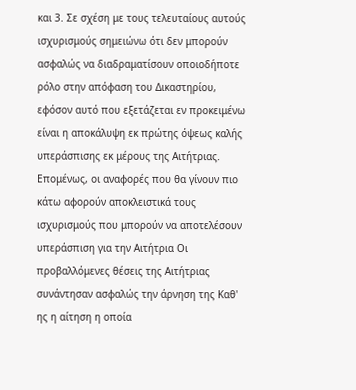και 3. Σε σχέση με τους τελευταίους αυτούς ισχυρισμούς σημειώνω ότι δεν μπορούν ασφαλώς να διαδραματίσουν οποιοδήποτε ρόλο στην απόφαση του Δικαστηρίου, εφόσον αυτό που εξετάζεται εν προκειμένω είναι η αποκάλυψη εκ πρώτης όψεως καλής υπεράσπισης εκ μέρους της Αιτήτριας. Επομένως, οι αναφορές που θα γίνουν πιο κάτω αφορούν αποκλειστικά τους ισχυρισμούς που μπορούν να αποτελέσουν υπεράσπιση για την Αιτήτρια Οι προβαλλόμενες θέσεις της Αιτήτριας συνάντησαν ασφαλώς την άρνηση της Καθ' ης η αίτηση η οποία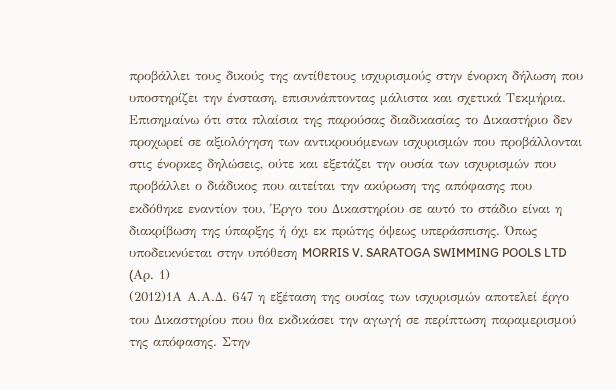προβάλλει τους δικούς της αντίθετους ισχυρισμούς στην ένορκη δήλωση που υποστηρίζει την ένσταση, επισυνάπτοντας μάλιστα και σχετικά Τεκμήρια. Επισημαίνω ότι στα πλαίσια της παρούσας διαδικασίας το Δικαστήριο δεν προχωρεί σε αξιολόγηση των αντικρουόμενων ισχυρισμών που προβάλλονται στις ένορκες δηλώσεις, ούτε και εξετάζει την ουσία των ισχυρισμών που προβάλλει ο διάδικος που αιτείται την ακύρωση της απόφασης που εκδόθηκε εναντίον του. Έργο του Δικαστηρίου σε αυτό το στάδιο είναι η διακρίβωση της ύπαρξης ή όχι εκ πρώτης όψεως υπεράσπισης. Όπως υποδεικνύεται στην υπόθεση MORRIS V. SARATOGA SWIMMING POOLS LTD (Aρ. 1)
(2012)1Α Α.Α.Δ. 647 η εξέταση της ουσίας των ισχυρισμών αποτελεί έργο του Δικαστηρίου που θα εκδικάσει την αγωγή σε περίπτωση παραμερισμού της απόφασης. Στην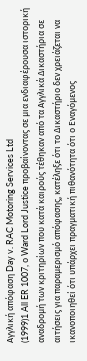Αγγλική απόφαση Day v. RAC Motoring Services Ltd
(1999)1 All ER 1007, ο Ward Lord Justice προβαίνοντας σε μια ενδιαφέρουσα ιστορική αναδρομή των κριτηρίων που κατά καιρούς τέθηκαν από τα Αγγλικά Δικαστήρια σε αιτήσεις για παραμερισμό απόφασης, κατέληξε ότι το Δικαστήριο δεν χρειάζεται να ικανοποιηθεί ότι υπάρχει πραγματική πιθανότητα ότι ο Εναγόμενος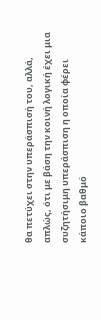θα πετύχει στην υπεράσπισή του, αλλά, απλώς, ότι με βάση την κοινή λογική έχει μια συζητήσιμη υπεράσπιση η οποία φέρει κάποιο βαθμό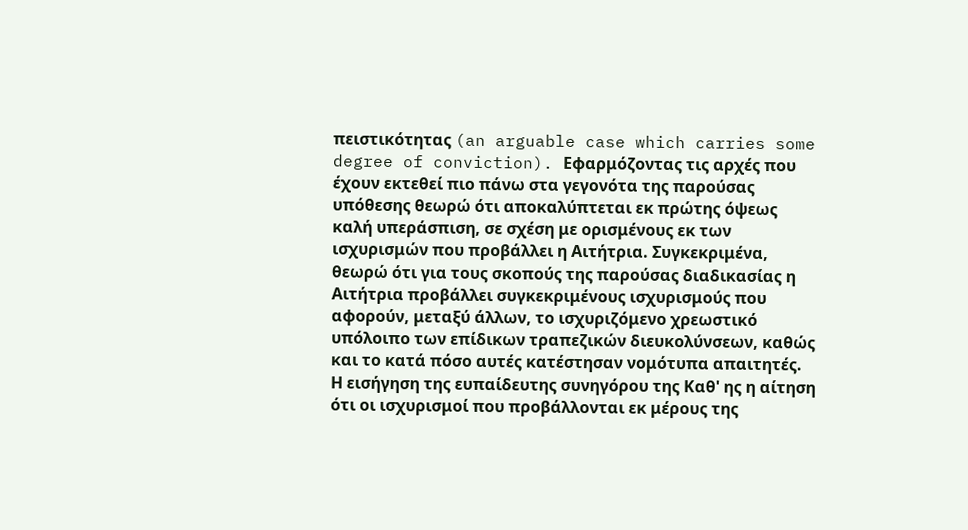πειστικότητας (an arguable case which carries some degree of conviction). Εφαρμόζοντας τις αρχές που έχουν εκτεθεί πιο πάνω στα γεγονότα της παρούσας υπόθεσης θεωρώ ότι αποκαλύπτεται εκ πρώτης όψεως καλή υπεράσπιση, σε σχέση με ορισμένους εκ των ισχυρισμών που προβάλλει η Αιτήτρια. Συγκεκριμένα, θεωρώ ότι για τους σκοπούς της παρούσας διαδικασίας η Αιτήτρια προβάλλει συγκεκριμένους ισχυρισμούς που αφορούν, μεταξύ άλλων, το ισχυριζόμενο χρεωστικό υπόλοιπο των επίδικων τραπεζικών διευκολύνσεων, καθώς και το κατά πόσο αυτές κατέστησαν νομότυπα απαιτητές. Η εισήγηση της ευπαίδευτης συνηγόρου της Καθ' ης η αίτηση ότι οι ισχυρισμοί που προβάλλονται εκ μέρους της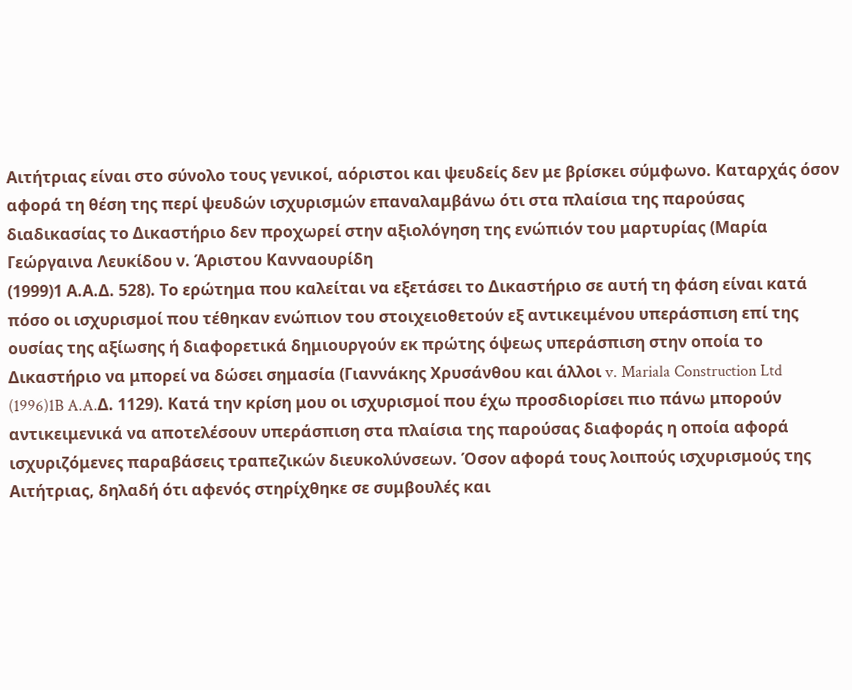Αιτήτριας είναι στο σύνολο τους γενικοί, αόριστοι και ψευδείς δεν με βρίσκει σύμφωνο. Καταρχάς όσον αφορά τη θέση της περί ψευδών ισχυρισμών επαναλαμβάνω ότι στα πλαίσια της παρούσας διαδικασίας το Δικαστήριο δεν προχωρεί στην αξιολόγηση της ενώπιόν του μαρτυρίας (Μαρία Γεώργαινα Λευκίδου ν. Άριστου Κανναουρίδη
(1999)1 Α.Α.Δ. 528). Το ερώτημα που καλείται να εξετάσει το Δικαστήριο σε αυτή τη φάση είναι κατά πόσο οι ισχυρισμοί που τέθηκαν ενώπιον του στοιχειοθετούν εξ αντικειμένου υπεράσπιση επί της ουσίας της αξίωσης ή διαφορετικά δημιουργούν εκ πρώτης όψεως υπεράσπιση στην οποία το Δικαστήριο να μπορεί να δώσει σημασία (Γιαννάκης Χρυσάνθου και άλλοι v. Mariala Construction Ltd
(1996)1B A.A.Δ. 1129). Κατά την κρίση μου οι ισχυρισμοί που έχω προσδιορίσει πιο πάνω μπορούν αντικειμενικά να αποτελέσουν υπεράσπιση στα πλαίσια της παρούσας διαφοράς η οποία αφορά ισχυριζόμενες παραβάσεις τραπεζικών διευκολύνσεων. Όσον αφορά τους λοιπούς ισχυρισμούς της Αιτήτριας, δηλαδή ότι αφενός στηρίχθηκε σε συμβουλές και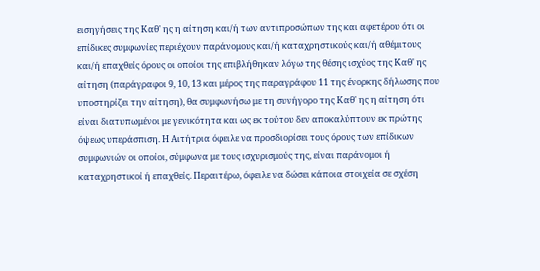εισηγήσεις της Καθ' ης η αίτηση και/ή των αντιπροσώπων της και αφετέρου ότι οι επίδικες συμφωνίες περιέχουν παράνομους και/ή καταχρηστικούς και/ή αθέμιτους και/ή επαχθείς όρους οι οποίοι της επιβλήθηκαν λόγω της θέσης ισχύος της Καθ' ης αίτηση (παράγραφοι 9, 10, 13 και μέρος της παραγράφου 11 της ένορκης δήλωσης που υποστηρίζει την αίτηση), θα συμφωνήσω με τη συνήγορο της Καθ' ης η αίτηση ότι είναι διατυπωμένοι με γενικότητα και ως εκ τούτου δεν αποκαλύπτουν εκ πρώτης όψεως υπεράσπιση. Η Αιτήτρια όφειλε να προσδιορίσει τους όρους των επίδικων συμφωνιών οι οποίοι, σύμφωνα με τους ισχυρισμούς της, είναι παράνομοι ή καταχρηστικοί ή επαχθείς. Περαιτέρω, όφειλε να δώσει κάποια στοιχεία σε σχέση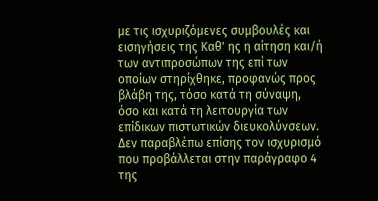με τις ισχυριζόμενες συμβουλές και εισηγήσεις της Καθ' ης η αίτηση και/ή των αντιπροσώπων της επί των οποίων στηρίχθηκε, προφανώς προς βλάβη της, τόσο κατά τη σύναψη, όσο και κατά τη λειτουργία των επίδικων πιστωτικών διευκολύνσεων. Δεν παραβλέπω επίσης τον ισχυρισμό που προβάλλεται στην παράγραφο 4 της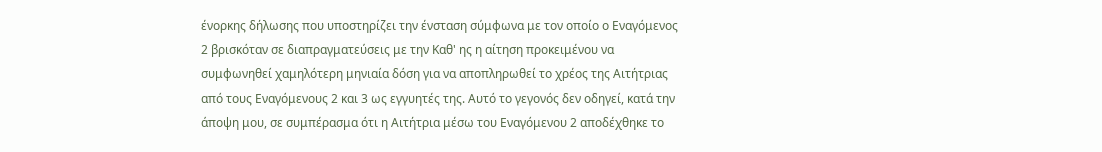ένορκης δήλωσης που υποστηρίζει την ένσταση σύμφωνα με τον οποίο ο Εναγόμενος 2 βρισκόταν σε διαπραγματεύσεις με την Καθ' ης η αίτηση προκειμένου να συμφωνηθεί χαμηλότερη μηνιαία δόση για να αποπληρωθεί το χρέος της Αιτήτριας από τους Εναγόμενους 2 και 3 ως εγγυητές της. Αυτό το γεγονός δεν οδηγεί, κατά την άποψη μου, σε συμπέρασμα ότι η Αιτήτρια μέσω του Εναγόμενου 2 αποδέχθηκε το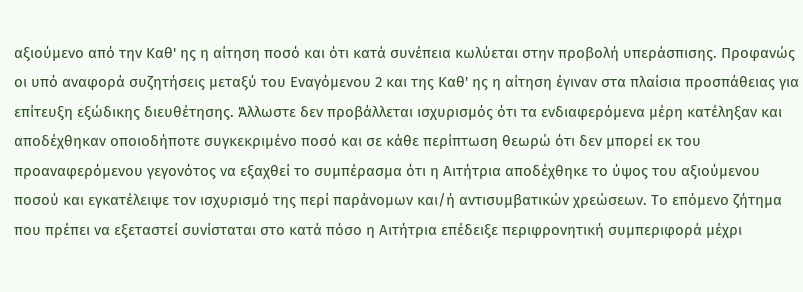αξιούμενο από την Καθ' ης η αίτηση ποσό και ότι κατά συνέπεια κωλύεται στην προβολή υπεράσπισης. Προφανώς οι υπό αναφορά συζητήσεις μεταξύ του Εναγόμενου 2 και της Καθ' ης η αίτηση έγιναν στα πλαίσια προσπάθειας για επίτευξη εξώδικης διευθέτησης. Άλλωστε δεν προβάλλεται ισχυρισμός ότι τα ενδιαφερόμενα μέρη κατέληξαν και αποδέχθηκαν οποιοδήποτε συγκεκριμένο ποσό και σε κάθε περίπτωση θεωρώ ότι δεν μπορεί εκ του προαναφερόμενου γεγονότος να εξαχθεί το συμπέρασμα ότι η Αιτήτρια αποδέχθηκε το ύψος του αξιούμενου ποσού και εγκατέλειψε τον ισχυρισμό της περί παράνομων και/ή αντισυμβατικών χρεώσεων. Το επόμενο ζήτημα που πρέπει να εξεταστεί συνίσταται στο κατά πόσο η Αιτήτρια επέδειξε περιφρονητική συμπεριφορά μέχρι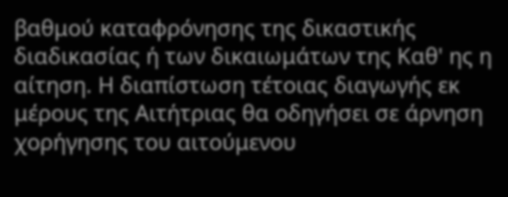βαθμού καταφρόνησης της δικαστικής διαδικασίας ή των δικαιωμάτων της Καθ' ης η αίτηση. Η διαπίστωση τέτοιας διαγωγής εκ μέρους της Αιτήτριας θα οδηγήσει σε άρνηση χορήγησης του αιτούμενου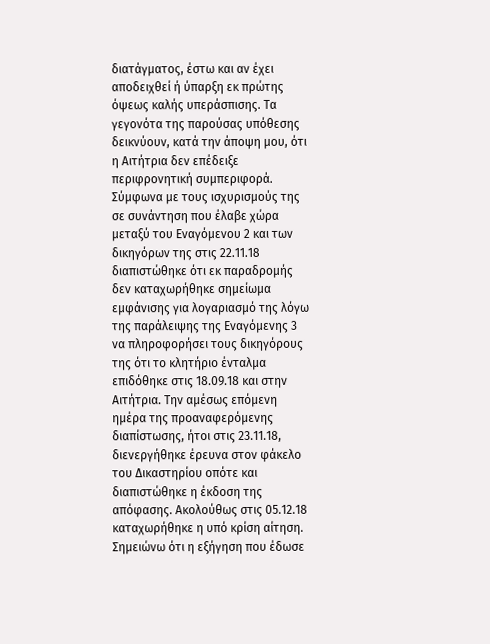διατάγματος, έστω και αν έχει αποδειχθεί ή ύπαρξη εκ πρώτης όψεως καλής υπεράσπισης. Τα γεγονότα της παρούσας υπόθεσης δεικνύουν, κατά την άποψη μου, ότι η Αιτήτρια δεν επέδειξε περιφρονητική συμπεριφορά. Σύμφωνα με τους ισχυρισμούς της σε συνάντηση που έλαβε χώρα μεταξύ του Εναγόμενου 2 και των δικηγόρων της στις 22.11.18 διαπιστώθηκε ότι εκ παραδρομής δεν καταχωρήθηκε σημείωμα εμφάνισης για λογαριασμό της λόγω της παράλειψης της Εναγόμενης 3 να πληροφορήσει τους δικηγόρους της ότι το κλητήριο ένταλμα επιδόθηκε στις 18.09.18 και στην Αιτήτρια. Την αμέσως επόμενη ημέρα της προαναφερόμενης διαπίστωσης, ήτοι στις 23.11.18, διενεργήθηκε έρευνα στον φάκελο του Δικαστηρίου οπότε και διαπιστώθηκε η έκδοση της απόφασης. Ακολούθως στις 05.12.18 καταχωρήθηκε η υπό κρίση αίτηση. Σημειώνω ότι η εξήγηση που έδωσε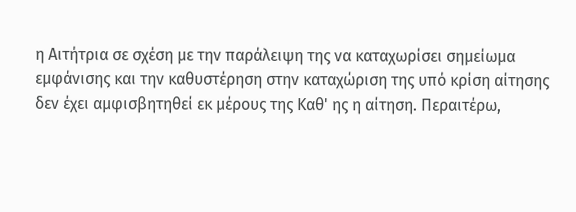η Αιτήτρια σε σχέση με την παράλειψη της να καταχωρίσει σημείωμα εμφάνισης και την καθυστέρηση στην καταχώριση της υπό κρίση αίτησης δεν έχει αμφισβητηθεί εκ μέρους της Καθ' ης η αίτηση. Περαιτέρω,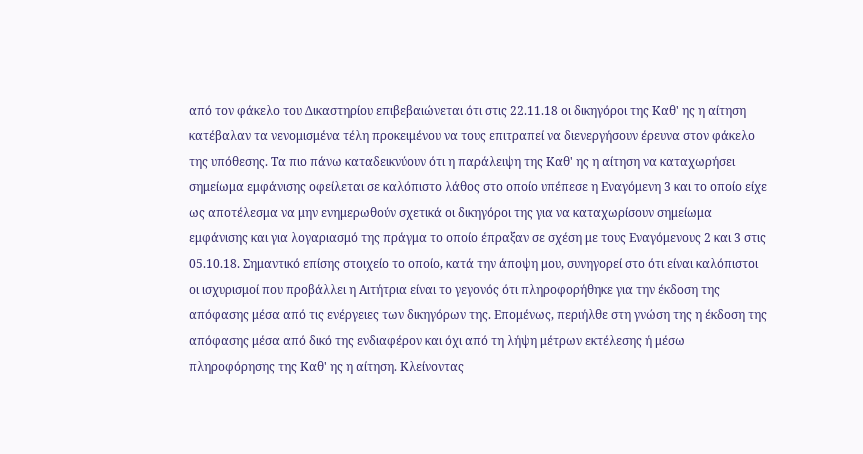από τον φάκελο του Δικαστηρίου επιβεβαιώνεται ότι στις 22.11.18 οι δικηγόροι της Καθ' ης η αίτηση κατέβαλαν τα νενομισμένα τέλη προκειμένου να τους επιτραπεί να διενεργήσουν έρευνα στον φάκελο της υπόθεσης. Τα πιο πάνω καταδεικνύουν ότι η παράλειψη της Καθ' ης η αίτηση να καταχωρήσει σημείωμα εμφάνισης οφείλεται σε καλόπιστο λάθος στο οποίο υπέπεσε η Εναγόμενη 3 και το οποίο είχε ως αποτέλεσμα να μην ενημερωθούν σχετικά οι δικηγόροι της για να καταχωρίσουν σημείωμα εμφάνισης και για λογαριασμό της πράγμα το οποίο έπραξαν σε σχέση με τους Εναγόμενους 2 και 3 στις 05.10.18. Σημαντικό επίσης στοιχείο το οποίο, κατά την άποψη μου, συνηγορεί στο ότι είναι καλόπιστοι οι ισχυρισμοί που προβάλλει η Αιτήτρια είναι το γεγονός ότι πληροφορήθηκε για την έκδοση της απόφασης μέσα από τις ενέργειες των δικηγόρων της. Επομένως, περιήλθε στη γνώση της η έκδοση της απόφασης μέσα από δικό της ενδιαφέρον και όχι από τη λήψη μέτρων εκτέλεσης ή μέσω πληροφόρησης της Καθ' ης η αίτηση. Κλείνοντας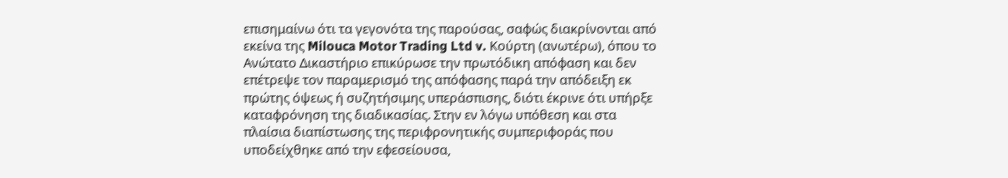επισημαίνω ότι τα γεγονότα της παρούσας, σαφώς διακρίνονται από εκείνα της Milouca Motor Trading Ltd v. Κούρτη (ανωτέρω), όπου το Ανώτατο Δικαστήριο επικύρωσε την πρωτόδικη απόφαση και δεν επέτρεψε τον παραμερισμό της απόφασης παρά την απόδειξη εκ πρώτης όψεως ή συζητήσιμης υπεράσπισης, διότι έκρινε ότι υπήρξε καταφρόνηση της διαδικασίας. Στην εν λόγω υπόθεση και στα πλαίσια διαπίστωσης της περιφρονητικής συμπεριφοράς που υποδείχθηκε από την εφεσείουσα,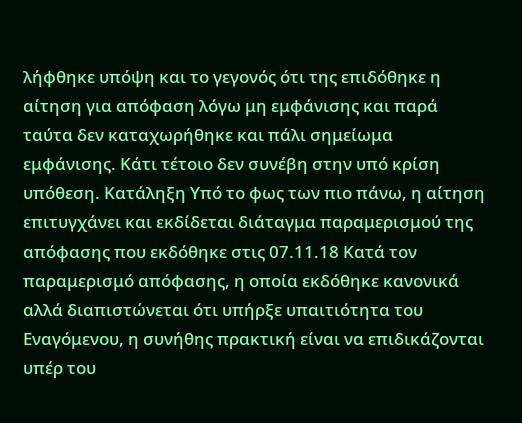λήφθηκε υπόψη και το γεγονός ότι της επιδόθηκε η αίτηση για απόφαση λόγω μη εμφάνισης και παρά ταύτα δεν καταχωρήθηκε και πάλι σημείωμα εμφάνισης. Κάτι τέτοιο δεν συνέβη στην υπό κρίση υπόθεση. Κατάληξη Υπό το φως των πιο πάνω, η αίτηση επιτυγχάνει και εκδίδεται διάταγμα παραμερισμού της απόφασης που εκδόθηκε στις 07.11.18 Κατά τον παραμερισμό απόφασης, η οποία εκδόθηκε κανονικά αλλά διαπιστώνεται ότι υπήρξε υπαιτιότητα του Εναγόμενου, η συνήθης πρακτική είναι να επιδικάζονται υπέρ του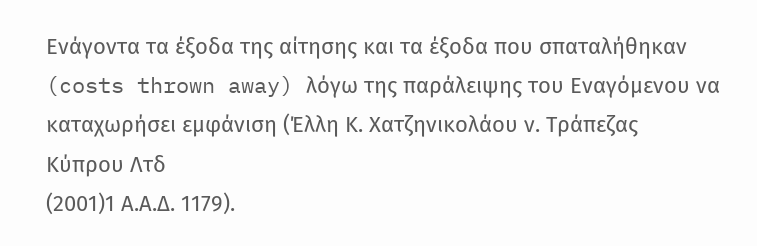Ενάγοντα τα έξοδα της αίτησης και τα έξοδα που σπαταλήθηκαν (costs thrown away) λόγω της παράλειψης του Εναγόμενου να καταχωρήσει εμφάνιση (Έλλη Κ. Χατζηνικολάου ν. Τράπεζας Κύπρου Λτδ
(2001)1 Α.Α.Δ. 1179).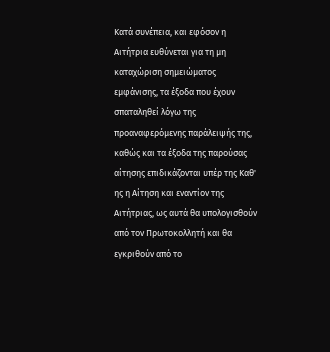Κατά συνέπεια, και εφόσον η Αιτήτρια ευθύνεται για τη μη καταχώριση σημειώματος εμφάνισης, τα έξοδα που έχουν σπαταληθεί λόγω της προαναφερόμενης παράλειψής της, καθώς και τα έξοδα της παρούσας αίτησης επιδικάζονται υπέρ της Καθ' ης η Αίτηση και εναντίον της Αιτήτριας, ως αυτά θα υπολογισθούν από τον Πρωτοκολλητή και θα εγκριθούν από το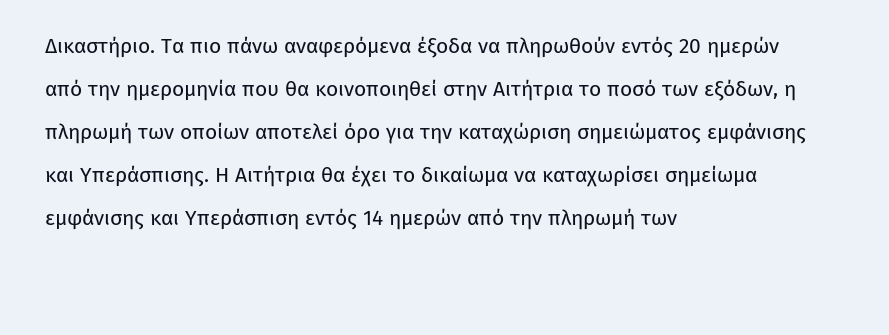Δικαστήριο. Τα πιο πάνω αναφερόμενα έξοδα να πληρωθούν εντός 20 ημερών από την ημερομηνία που θα κοινοποιηθεί στην Αιτήτρια το ποσό των εξόδων, η πληρωμή των οποίων αποτελεί όρο για την καταχώριση σημειώματος εμφάνισης και Υπεράσπισης. Η Αιτήτρια θα έχει το δικαίωμα να καταχωρίσει σημείωμα εμφάνισης και Υπεράσπιση εντός 14 ημερών από την πληρωμή των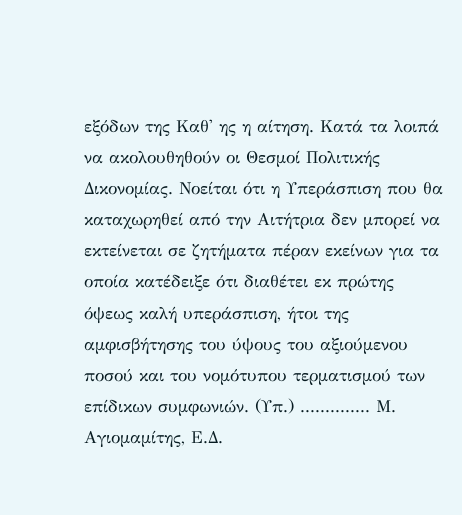εξόδων της Καθ' ης η αίτηση. Κατά τα λοιπά να ακολουθηθούν οι Θεσμοί Πολιτικής Δικονομίας. Νοείται ότι η Υπεράσπιση που θα καταχωρηθεί από την Αιτήτρια δεν μπορεί να εκτείνεται σε ζητήματα πέραν εκείνων για τα οποία κατέδειξε ότι διαθέτει εκ πρώτης όψεως καλή υπεράσπιση, ήτοι της αμφισβήτησης του ύψους του αξιούμενου ποσού και του νομότυπου τερματισμού των επίδικων συμφωνιών. (Υπ.) .............. Μ. Αγιομαμίτης, Ε.Δ.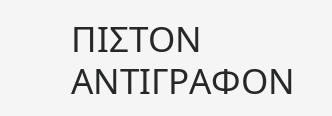ΠΙΣΤΟΝ ΑΝΤΙΓΡΑΦΟΝ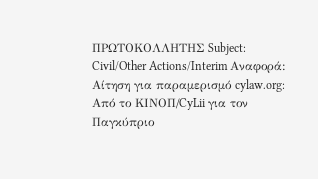ΠΡΩΤΟΚΟΛΛΗΤΗΣ Subject: Civil/Other Actions/Interim Αναφορά: Αίτηση για παραμερισμό cylaw.org: Από το ΚΙΝOΠ/CyLii για τον Παγκύπριο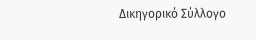Δικηγορικό Σύλλογο